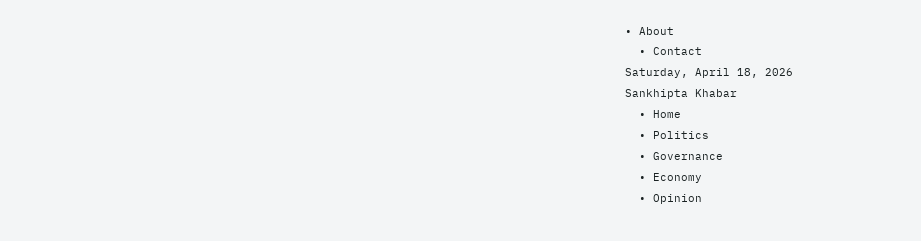• About
  • Contact
Saturday, April 18, 2026
Sankhipta Khabar
  • Home
  • Politics
  • Governance
  • Economy
  • Opinion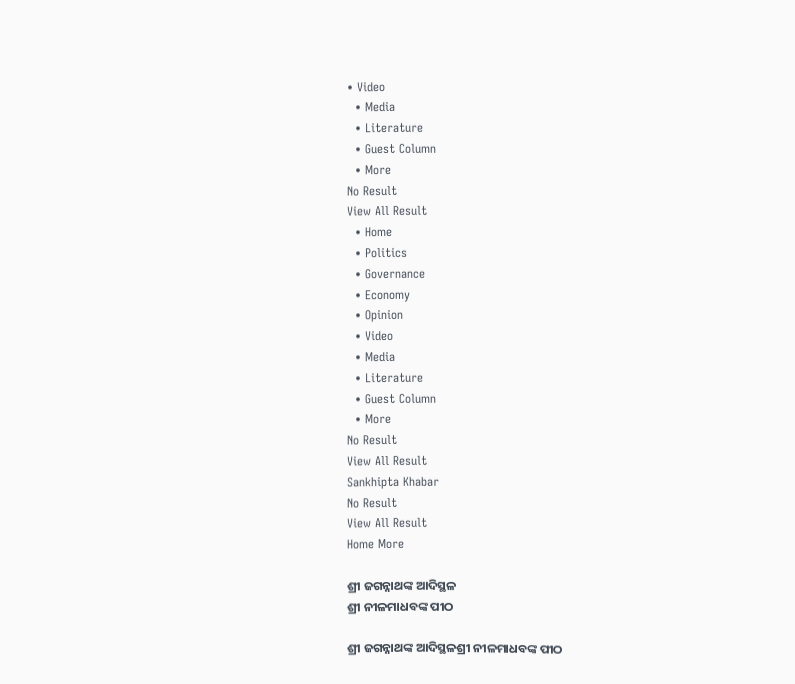• Video
  • Media
  • Literature
  • Guest Column
  • More
No Result
View All Result
  • Home
  • Politics
  • Governance
  • Economy
  • Opinion
  • Video
  • Media
  • Literature
  • Guest Column
  • More
No Result
View All Result
Sankhipta Khabar
No Result
View All Result
Home More

ଶ୍ରୀ ଜଗନ୍ନାଥଙ୍କ ଆଦିସ୍ଥଳ
ଶ୍ରୀ ନୀଳମାଧବଙ୍କ ପୀଠ

ଶ୍ରୀ ଜଗନ୍ନାଥଙ୍କ ଆଦିସ୍ଥଳଶ୍ରୀ ନୀଳମାଧବଙ୍କ ପୀଠ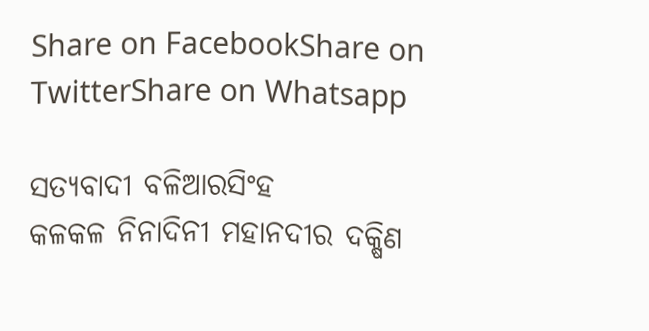Share on FacebookShare on TwitterShare on Whatsapp

ସତ୍ୟବାଦୀ ବଳିଆରସିଂହ
କଳକଳ ନିନାଦିନୀ ମହାନଦୀର ଦକ୍ଷିଣ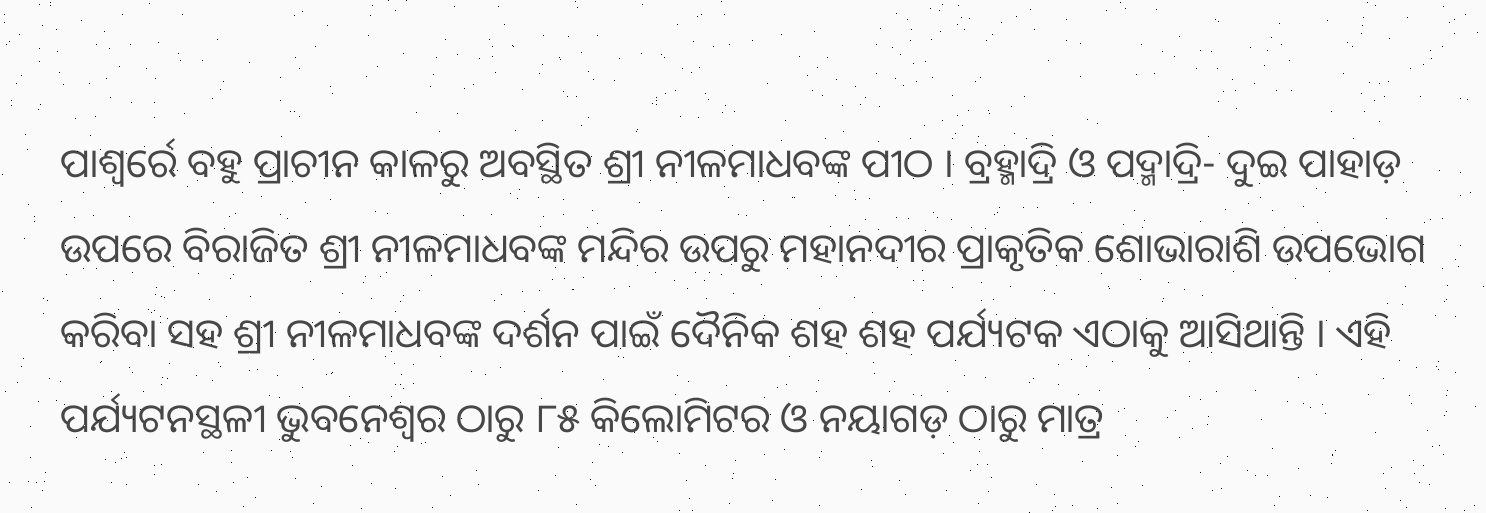ପାଶ୍ୱର୍ରେ ବହୁ ପ୍ରାଚୀନ କାଳରୁ ଅବସ୍ଥିତ ଶ୍ରୀ ନୀଳମାଧବଙ୍କ ପୀଠ । ବ୍ରହ୍ମାଦ୍ରି ଓ ପଦ୍ମାଦ୍ରି- ଦୁଇ ପାହାଡ଼ ଉପରେ ବିରାଜିତ ଶ୍ରୀ ନୀଳମାଧବଙ୍କ ମନ୍ଦିର ଉପରୁ ମହାନଦୀର ପ୍ରାକୃତିକ ଶୋଭାରାଶି ଉପଭୋଗ କରିବା ସହ ଶ୍ରୀ ନୀଳମାଧବଙ୍କ ଦର୍ଶନ ପାଇଁ ଦୈନିକ ଶହ ଶହ ପର୍ଯ୍ୟଟକ ଏଠାକୁ ଆସିଥାନ୍ତି । ଏହି ପର୍ଯ୍ୟଟନସ୍ଥଳୀ ଭୁବନେଶ୍ୱର ଠାରୁ ୮୫ କିଲୋମିଟର ଓ ନୟାଗଡ଼ ଠାରୁ ମାତ୍ର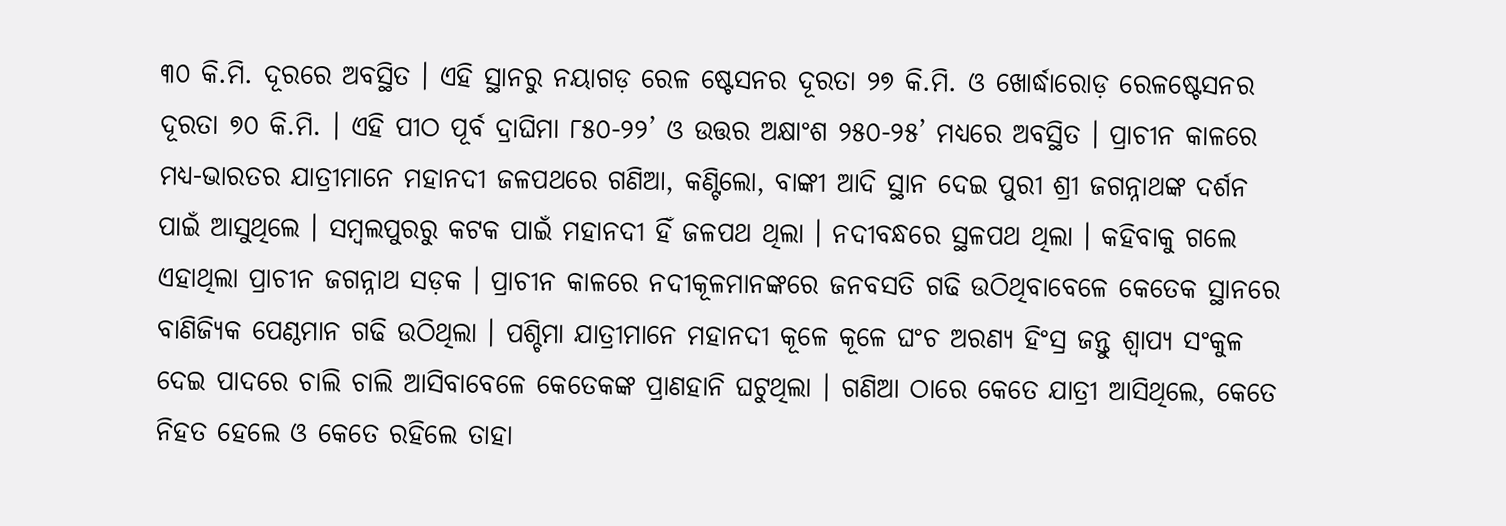୩୦ କି.ମି. ଦୂରରେ ଅବସ୍ଥିତ । ଏହି ସ୍ଥାନରୁ ନୟାଗଡ଼ ରେଳ ଷ୍ଟେସନର ଦୂରତା ୨୭ କି.ମି. ଓ ଖୋର୍ଦ୍ଧାରୋଡ଼ ରେଳଷ୍ଟେସନର ଦୂରତା ୭୦ କି.ମି. । ଏହି ପୀଠ ପୂର୍ବ ଦ୍ରାଘିମା ୮୫୦-୨୨’ ଓ ଉତ୍ତର ଅକ୍ଷାଂଶ ୨୫୦-୨୫’ ମଧ୍ୟରେ ଅବସ୍ଥିତ । ପ୍ରାଚୀନ କାଳରେ ମଧ୍ୟ-ଭାରତର ଯାତ୍ରୀମାନେ ମହାନଦୀ ଜଳପଥରେ ଗଣିଆ, କଣ୍ଟିଲୋ, ବାଙ୍କୀ ଆଦି ସ୍ଥାନ ଦେଇ ପୁରୀ ଶ୍ରୀ ଜଗନ୍ନାଥଙ୍କ ଦର୍ଶନ ପାଇଁ ଆସୁଥିଲେ । ସମ୍ବଲପୁରରୁ କଟକ ପାଇଁ ମହାନଦୀ ହିଁ ଜଳପଥ ଥିଲା । ନଦୀବନ୍ଧରେ ସ୍ଥଳପଥ ଥିଲା । କହିବାକୁ ଗଲେ ଏହାଥିଲା ପ୍ରାଚୀନ ଜଗନ୍ନାଥ ସଡ଼କ । ପ୍ରାଚୀନ କାଳରେ ନଦୀକୂଳମାନଙ୍କରେ ଜନବସତି ଗଢି ଉଠିଥିବାବେଳେ କେତେକ ସ୍ଥାନରେ ବାଣିଜ୍ୟିକ ପେଣ୍ଠମାନ ଗଢି ଉଠିଥିଲା । ପଶ୍ଚିମା ଯାତ୍ରୀମାନେ ମହାନଦୀ କୂଳେ କୂଳେ ଘଂଚ ଅରଣ୍ୟ ହିଂସ୍ର ଜନ୍ତୁ ଶ୍ୱାପ୍ୟ ସଂକୁଳ ଦେଇ ପାଦରେ ଚାଲି ଚାଲି ଆସିବାବେଳେ କେତେକଙ୍କ ପ୍ରାଣହାନି ଘଟୁଥିଲା । ଗଣିଆ ଠାରେ କେତେ ଯାତ୍ରୀ ଆସିଥିଲେ, କେତେ ନିହତ ହେଲେ ଓ କେତେ ରହିଲେ ତାହା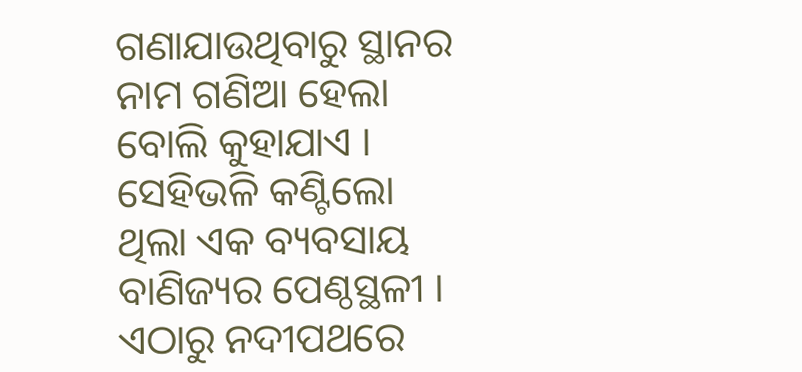ଗଣାଯାଉଥିବାରୁ ସ୍ଥାନର ନାମ ଗଣିଆ ହେଲା ବୋଲି କୁହାଯାଏ । ସେହିଭଳି କଣ୍ଟିଲୋ ଥିଲା ଏକ ବ୍ୟବସାୟ ବାଣିଜ୍ୟର ପେଣ୍ଠସ୍ଥଳୀ । ଏଠାରୁ ନଦୀପଥରେ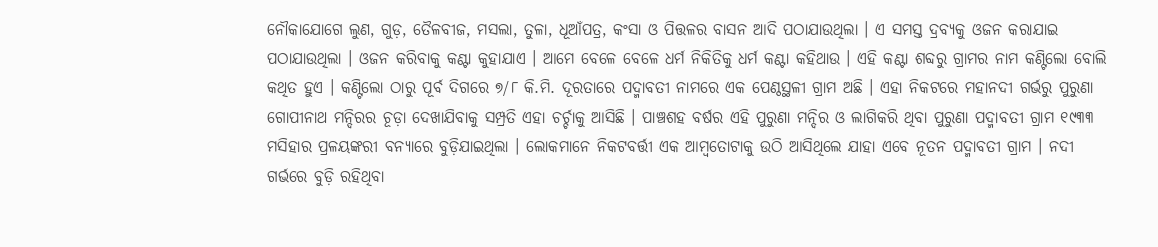ନୌକାଯୋଗେ ଲୁଣ, ଗୁଡ଼, ତୈଳବୀଜ, ମସଲା, ତୁଳା, ଧୂଆଁପତ୍ର, କଂସା ଓ ପିତ୍ତଳର ବାସନ ଆଦି ପଠାଯାଉଥିଲା । ଏ ସମସ୍ତ ଦ୍ରବ୍ୟକୁ ଓଜନ କରାଯାଇ ପଠାଯାଉଥିଲା । ଓଜନ କରିବାକୁ କଣ୍ଟା କୁହାଯାଏ । ଆମେ ବେଳେ ବେଳେ ଧର୍ମ ନିକିତିକୁ ଧର୍ମ କଣ୍ଟା କହିଥାଉ । ଏହି କଣ୍ଟା ଶବ୍ଦରୁ ଗ୍ରାମର ନାମ କଣ୍ଟିଲୋ ବୋଲି କଥିତ ହୁଏ । କଣ୍ଟିଲୋ ଠାରୁ ପୂର୍ବ ଦିଗରେ ୭/୮ କି.ମି. ଦୂରତାରେ ପଦ୍ମାବତୀ ନାମରେ ଏକ ପେଣ୍ଠସ୍ଥଳୀ ଗ୍ରାମ ଅଛି । ଏହା ନିକଟରେ ମହାନଦୀ ଗର୍ଭରୁ ପୁରୁଣା ଗୋପୀନାଥ ମନ୍ଦିରର ଚୂଡ଼ା ଦେଖାଯିବାକୁ ସମ୍ପ୍ରତି ଏହା ଚର୍ଚ୍ଚାକୁ ଆସିଛି । ପାଞ୍ଚଶହ ବର୍ଷର ଏହି ପୁରୁଣା ମନ୍ଦିର ଓ ଲାଗିକରି ଥିବା ପୁରୁଣା ପଦ୍ମାବତୀ ଗ୍ରାମ ୧୯୩୩ ମସିହାର ପ୍ରଳୟଙ୍କରୀ ବନ୍ୟାରେ ବୁଡ଼ିଯାଇଥିଲା । ଲୋକମାନେ ନିକଟବର୍ତ୍ତୀ ଏକ ଆମ୍ବତୋଟାକୁ ଉଠି ଆସିଥିଲେ ଯାହା ଏବେ ନୂତନ ପଦ୍ମାବତୀ ଗ୍ରାମ । ନଦୀ ଗର୍ଭରେ ବୁଡ଼ି ରହିଥିବା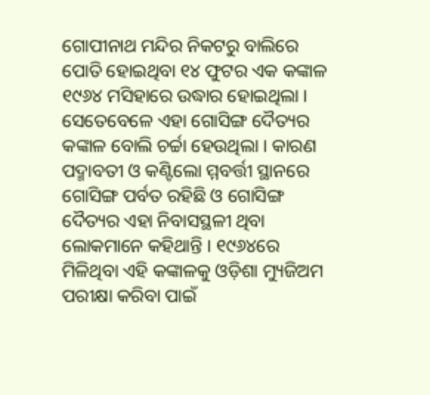ଗୋପୀନାଥ ମନ୍ଦିର ନିକଟରୁ ବାଲିରେ ପୋତି ହୋଇଥିବା ୧୪ ଫୁଟର ଏକ କଙ୍କାଳ ୧୯୬୪ ମସିହାରେ ଉଦ୍ଧାର ହୋଇଥିଲା । ସେତେବେଳେ ଏହା ଗୋସିଙ୍ଗ ଦୈତ୍ୟର କଙ୍କାଳ ବୋଲି ଚର୍ଚ୍ଚା ହେଉଥିଲା । କାରଣ ପଦ୍ମାବତୀ ଓ କଣ୍ଟିଲୋ ମ୍ମବର୍ତ୍ତୀ ସ୍ଥାନରେ ଗୋସିଙ୍ଗ ପର୍ବତ ରହିଛି ଓ ଗୋସିଙ୍ଗ ଦୈତ୍ୟର ଏହା ନିବାସସ୍ଥଳୀ ଥିବା ଲୋକମାନେ କହିଥାନ୍ତି । ୧୯୬୪ରେ ମିଳିଥିବା ଏହି କଙ୍କାଳକୁ ଓଡ଼ିଶା ମ୍ୟୁଜିଅମ ପରୀକ୍ଷା କରିବା ପାଇଁ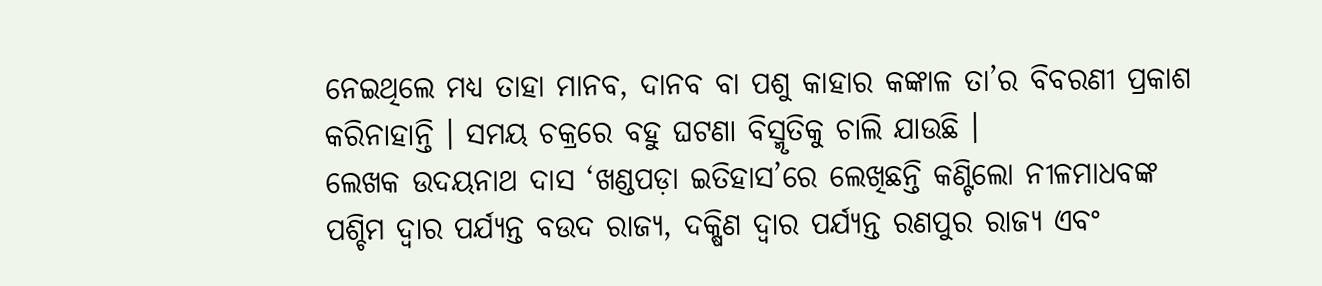ନେଇଥିଲେ ମଧ୍ୟ ତାହା ମାନବ, ଦାନବ ବା ପଶୁ କାହାର କଙ୍କାଳ ତା’ର ବିବରଣୀ ପ୍ରକାଶ କରିନାହାନ୍ତି । ସମୟ ଚକ୍ରରେ ବହୁ ଘଟଣା ବିସ୍ମୃତିକୁ ଚାଲି ଯାଉଛି ।
ଲେଖକ ଉଦୟନାଥ ଦାସ ‘ଖଣ୍ଡପଡ଼ା ଇତିହାସ’ରେ ଲେଖିଛନ୍ତି କଣ୍ଟିଲୋ ନୀଳମାଧବଙ୍କ ପଶ୍ଚିମ ଦ୍ୱାର ପର୍ଯ୍ୟନ୍ତ ବଉଦ ରାଜ୍ୟ, ଦକ୍ଷିଣ ଦ୍ୱାର ପର୍ଯ୍ୟନ୍ତ ରଣପୁର ରାଜ୍ୟ ଏବଂ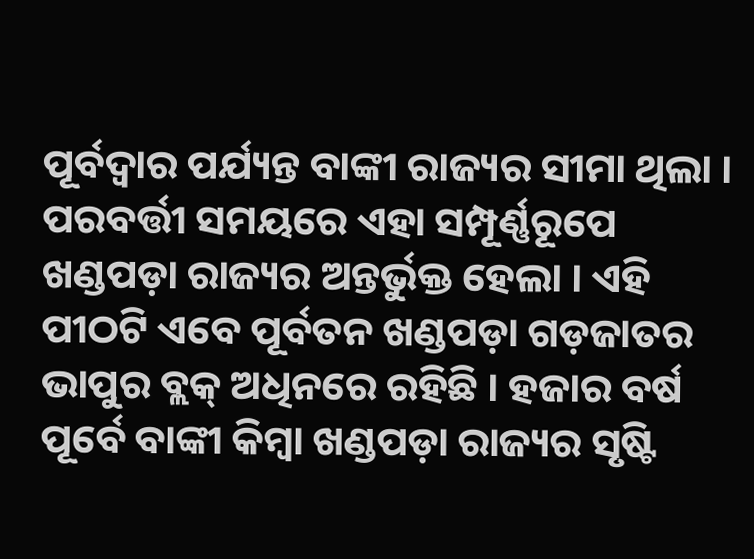ପୂର୍ବଦ୍ୱାର ପର୍ଯ୍ୟନ୍ତ ବାଙ୍କୀ ରାଜ୍ୟର ସୀମା ଥିଲା । ପରବର୍ତ୍ତୀ ସମୟରେ ଏହା ସମ୍ପୂର୍ଣ୍ଣରୂପେ ଖଣ୍ଡପଡ଼ା ରାଜ୍ୟର ଅନ୍ତର୍ଭୁକ୍ତ ହେଲା । ଏହି ପୀଠଟି ଏବେ ପୂର୍ବତନ ଖଣ୍ଡପଡ଼ା ଗଡ଼ଜାତର ଭାପୁର ବ୍ଲକ୍ ଅଧିନରେ ରହିଛି । ହଜାର ବର୍ଷ ପୂର୍ବେ ବାଙ୍କୀ କିମ୍ବା ଖଣ୍ଡପଡ଼ା ରାଜ୍ୟର ସୃଷ୍ଟି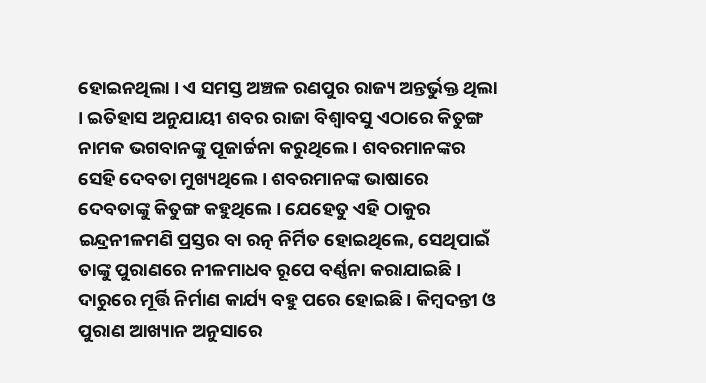ହୋଇନଥିଲା । ଏ ସମସ୍ତ ଅଞ୍ଚଳ ରଣପୁର ରାଜ୍ୟ ଅନ୍ତର୍ଭୁକ୍ତ ଥିଲା । ଇତିହାସ ଅନୁଯାୟୀ ଶବର ରାଜା ବିଶ୍ୱାବସୁ ଏଠାରେ କିତୁଙ୍ଗ ନାମକ ଭଗବାନଙ୍କୁ ପୂଜାର୍ଚ୍ଚନା କରୁଥିଲେ । ଶବରମାନଙ୍କର ସେହି ଦେବତା ମୁଖ୍ୟଥିଲେ । ଶବରମାନଙ୍କ ଭାଷାରେ ଦେବତାଙ୍କୁ କିତୁଙ୍ଗ କହୁଥିଲେ । ଯେହେତୁ ଏହି ଠାକୁର ଇନ୍ଦ୍ରନୀଳମଣି ପ୍ରସ୍ତର ବା ରତ୍ନ ନିର୍ମିତ ହୋଇଥିଲେ, ସେଥିପାଇଁ ତାଙ୍କୁ ପୁରାଣରେ ନୀଳମାଧବ ରୂପେ ବର୍ଣ୍ଣନା କରାଯାଇଛି । ଦାରୁରେ ମୂର୍ତ୍ତି ନିର୍ମାଣ କାର୍ଯ୍ୟ ବହୁ ପରେ ହୋଇଛି । କିମ୍ବଦନ୍ତୀ ଓ ପୁରାଣ ଆଖ୍ୟାନ ଅନୁସାରେ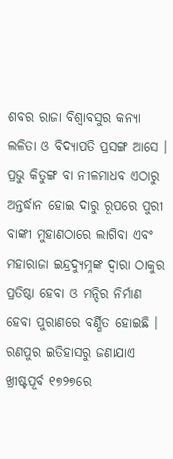ଶବର ରାଜା ବିଶ୍ୱାବସୁର କନ୍ୟା ଲଳିତା ଓ ବିଦ୍ୟାପତି ପ୍ରସଙ୍ଗ ଆସେ । ପ୍ରଭୁ କିତୁଙ୍ଗ ବା ନୀଳମାଧବ ଏଠାରୁ ଅନ୍ତର୍ଦ୍ଧାନ ହୋଇ ଦାରୁ ରୂପରେ ପୁରୀ ବାଙ୍କୀ ମୁହାଣଠାରେ ଲାଗିବା ଏବଂ ମହାରାଜା ଇନ୍ଦ୍ରଦ୍ୟୁମ୍ନଙ୍କ ଦ୍ୱାରା ଠାକୁର ପ୍ରତିଷ୍ଠା ହେବା ଓ ମନ୍ଦିର ନିର୍ମାଣ ହେବା ପୁରାଣରେ ବର୍ଣ୍ଣିତ ହୋଇଛି ।
ରଣପୁର ଇତିହାସରୁ ଜଣାଯାଏ ଖ୍ରୀଷ୍ଟପୂର୍ବ ୧୭୨୭ରେ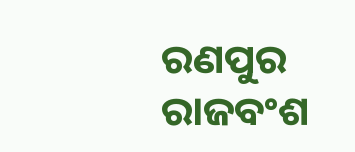ରଣପୁର ରାଜବଂଶ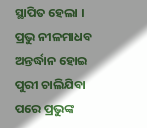ସ୍ଥାପିତ ହେଲା । ପ୍ରଭୁ ନୀଳମାଧବ ଅନ୍ତର୍ଦ୍ଧାନ ହୋଇ ପୁରୀ ଚାଲିଯିବା ପରେ ପ୍ରଭୁଙ୍କ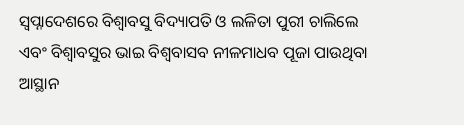ସ୍ୱପ୍ନାଦେଶରେ ବିଶ୍ୱାବସୁ ବିଦ୍ୟାପତି ଓ ଲଳିତା ପୁରୀ ଚାଲିଲେ ଏବଂ ବିଶ୍ୱାବସୁର ଭାଇ ବିଶ୍ୱବାସବ ନୀଳମାଧବ ପୂଜା ପାଉଥିବା ଆସ୍ଥାନ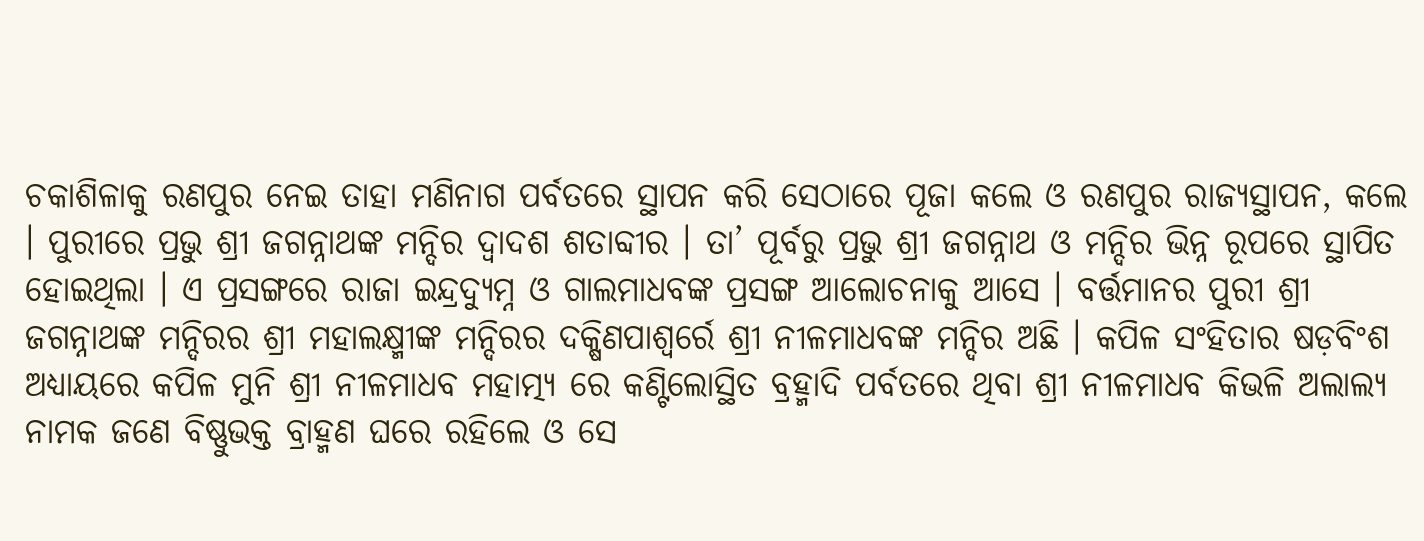ଚକାଶିଳାକୁ ରଣପୁର ନେଇ ତାହା ମଣିନାଗ ପର୍ବତରେ ସ୍ଥାପନ କରି ସେଠାରେ ପୂଜା କଲେ ଓ ରଣପୁର ରାଜ୍ୟସ୍ଥାପନ, କଲେ । ପୁରୀରେ ପ୍ରଭୁ ଶ୍ରୀ ଜଗନ୍ନାଥଙ୍କ ମନ୍ଦିର ଦ୍ୱାଦଶ ଶତାବ୍ଦୀର । ତା’ ପୂର୍ବରୁ ପ୍ରଭୁ ଶ୍ରୀ ଜଗନ୍ନାଥ ଓ ମନ୍ଦିର ଭିନ୍ନ ରୂପରେ ସ୍ଥାପିତ ହୋଇଥିଲା । ଏ ପ୍ରସଙ୍ଗରେ ରାଜା ଇନ୍ଦ୍ରଦ୍ୟୁମ୍ନ ଓ ଗାଲମାଧବଙ୍କ ପ୍ରସଙ୍ଗ ଆଲୋଚନାକୁ ଆସେ । ବର୍ତ୍ତମାନର ପୁରୀ ଶ୍ରୀ ଜଗନ୍ନାଥଙ୍କ ମନ୍ଦିରର ଶ୍ରୀ ମହାଲକ୍ଷ୍ମୀଙ୍କ ମନ୍ଦିରର ଦକ୍ଷିଣପାଶ୍ୱର୍ରେ ଶ୍ରୀ ନୀଳମାଧବଙ୍କ ମନ୍ଦିର ଅଛି । କପିଳ ସଂହିତାର ଷଡ଼ବିଂଶ ଅଧ୍ୟାୟରେ କପିଳ ମୁନି ଶ୍ରୀ ନୀଳମାଧବ ମହାତ୍ମ୍ୟ ରେ କଣ୍ଟିଲୋସ୍ଥିତ ବ୍ରହ୍ମାଦି ପର୍ବତରେ ଥିବା ଶ୍ରୀ ନୀଳମାଧବ କିଭଳି ଅଲାଲ୍ୟ ନାମକ ଜଣେ ବିଷ୍ଣୁଭକ୍ତ ବ୍ରାହ୍ମଣ ଘରେ ରହିଲେ ଓ ସେ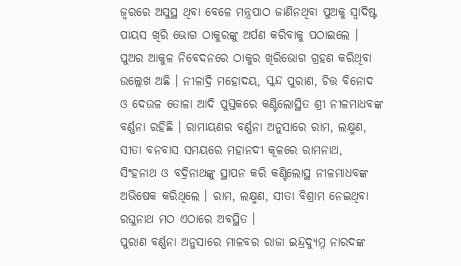ଜ୍ୱରରେ ଅସୁସ୍ଥ ଥିବା ବେଳେ ମନ୍ତ୍ରପାଠ ଜାଣିନଥିବା ପୁଅକୁ ସ୍ୱାଦିଷ୍ଟ ପାୟସ ଖିରି ଭୋଗ ଠାକୁରଙ୍କୁ ଅର୍ପଣ କରିବାକୁ ପଠାଇଲେ । ପୁଅର ଆକୁଳ ନିବେଦନରେ ଠାକୁର ଖିରିଭୋଗ ଗ୍ରହଣ କରିଥିବା ଉଲ୍ଲେଖ ଅଛି । ନୀଳାଦ୍ରି ମହୋଦୟ, ସ୍କନ୍ଦ ପୁରାଣ, ଚିତ୍ତ ବିନୋଦ ଓ ଦେଉଳ ତୋଳା ଆଦି ପୁସ୍ତକରେ କଣ୍ଟିଲୋସ୍ଥିତ ଶ୍ରୀ ନୀଳମାଧବଙ୍କ ବର୍ଣ୍ଣନା ରହିଛି । ରାମାୟଣର ବର୍ଣ୍ଣନା ଅନୁସାରେ ରାମ, ଲକ୍ଷ୍ମଣ, ସୀତା ବନବାସ ସମୟରେ ମହାନଦୀ କୂଳରେ ରାମନାଥ, ସିଂହନାଥ ଓ ବଦ୍ରିନାଥଙ୍କୁ ସ୍ଥାପନ କରି କଣ୍ଟିଲୋସ୍ଥ ନୀଳମାଧବଙ୍କ ଅଭିଷେକ କରିଥିଲେ । ରାମ, ଲକ୍ଷ୍ମଣ, ସୀତା ବିଶ୍ରାମ ନେଇଥିବା ରଘୁନାଥ ମଠ ଏଠାରେ ଅବସ୍ଥିତ ।
ପୁରାଣ ବର୍ଣ୍ଣନା ଅନୁସାରେ ମାଳବର ରାଜା ଇନ୍ଦ୍ରଦ୍ୟୁମ୍ନ ନାରଦଙ୍କ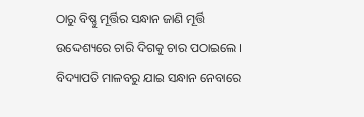ଠାରୁ ବିଷ୍ଣୁ ମୂର୍ତ୍ତିର ସନ୍ଧାନ ଜାଣି ମୂର୍ତ୍ତି ଉଦ୍ଦେଶ୍ୟରେ ଚାରି ଦିଗକୁ ଚାର ପଠାଇଲେ । ବିଦ୍ୟାପତି ମାଳବରୁ ଯାଇ ସନ୍ଧାନ ନେବାରେ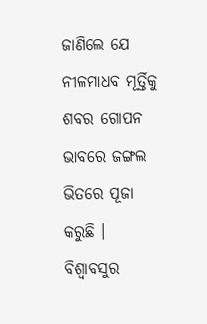ଜାଣିଲେ ଯେ ନୀଳମାଧବ ମୂର୍ତ୍ତିକୁ ଶବର ଗୋପନ ଭାବରେ ଜଙ୍ଗଲ ଭିତରେ ପୂଜା କରୁଛି । ବିଶ୍ୱାବସୁର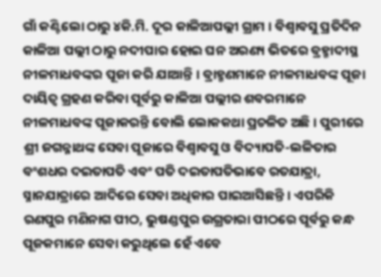ଗାଁ କଣ୍ଟିଲୋ ଠାରୁ ୪କି.ମି. ଦୂର କାଳିଆପଲ୍ଲୀ ଗ୍ରାମ । ବିଶ୍ୱାବସୁ ପ୍ରତିଦିନ କାଳିଆ ପଲ୍ଲୀ ଠାରୁ ନଦୀପାର ହୋଇ ଘନ ଅରଣ୍ୟ ଭିତରେ ବ୍ରହ୍ମାଦୀସ୍ଥ ନୀଳମାଧବଙ୍କର ପୂଜା କରି ଯାଆନ୍ତି । ବ୍ରାହ୍ମଣମାନେ ନୀଳମାଧବଙ୍କ ପୂଜା ଦାୟିତ୍ୱ ଗ୍ରହଣ କରିବା ପୂର୍ବରୁ କାଳିଆ ପଲ୍ଲୀର ଶବରମାନେ ନୀଳମାଧବଙ୍କ ପୂଜାକରନ୍ତି ବୋଲି ଲୋକକଥା ପ୍ରଚଳିତ ଅଛି । ପୁରୀରେ ଶ୍ରୀ ଜଗନ୍ନାଥଙ୍କ ସେବା ପୂଜାରେ ବିଶ୍ୱାବସୁ ଓ ବିଦ୍ୟାପତି-ଲଳିତାର ବଂଶଧର ଦଇତାପତି ଏବଂ ପତି ଦଇତାପତିଭାବେ ରତଯାତ୍ରା, ସ୍ନାନଯାତ୍ରାରେ ଆଦିରେ ସେବା ଅଧିକାର ପାଇଆସିଛନ୍ତି । ଏପରିକି ରଣପୁର ମଣିନାଗ ପୀଠ, ଭୁଷଣ୍ଡପୁର ଉଗ୍ରତାରା ପୀଠରେ ପୂର୍ବରୁ କନ୍ଧ ପୂଜକମାନେ ସେବା କରୁଥିଲେ ହେଁ ଏବେ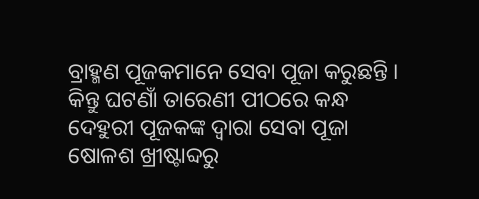ବ୍ରାହ୍ମଣ ପୂଜକମାନେ ସେବା ପୂଜା କରୁଛନ୍ତି । କିନ୍ତୁ ଘଟଣାଁ ତାରେଣୀ ପୀଠରେ କନ୍ଧ ଦେହୁରୀ ପୂଜକଙ୍କ ଦ୍ୱାରା ସେବା ପୂଜା ଷୋଳଶ ଖ୍ରୀଷ୍ଟାବ୍ଦରୁ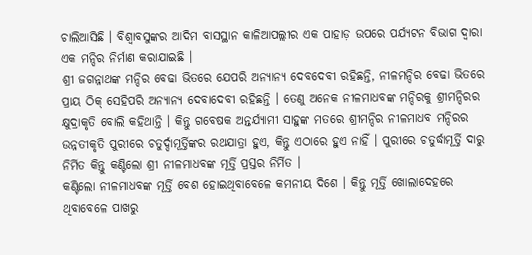ଚାଲିଆସିଛି । ବିଶ୍ୱାବସୁଙ୍କର ଆଦିମ ବାସସ୍ଥାନ କାଳିଆପଲ୍ଲୀର ଏକ ପାହାଡ଼ ଉପରେ ପର୍ଯ୍ୟଟନ ବିଭାଗ ଦ୍ୱାରା ଏକ ମନ୍ଦିର ନିର୍ମାଣ କରାଯାଇଛି ।
ଶ୍ରୀ ଜଗନ୍ନାଥଙ୍କ ମନ୍ଦିର ବେଢା ଭିତରେ ଯେପରି ଅନ୍ୟାନ୍ୟ ଦେବଦେବୀ ରହିଛନ୍ତି, ନୀଳମନ୍ଦିର ବେଢା ଭିତରେ ପ୍ରାୟ ଠିକ୍ ସେହିପରି ଅନ୍ୟାନ୍ୟ ଦେବାଦେବୀ ରହିଛନ୍ତି । ତେଣୁ ଅନେକ ନୀଳମାଧବଙ୍କ ମନ୍ଦିରକୁ ଶ୍ରୀମନ୍ଦିରର କ୍ଷୁଦ୍ରାକୃତି ବୋଲି କହିଥାନ୍ତି । କିନ୍ତୁ ଗବେଷକ ଅନ୍ତର୍ଯ୍ୟାମୀ ସାହୁଙ୍କ ମତରେ ଶ୍ରୀମନ୍ଦିର ନୀଳମାଧବ ମନ୍ଦିରର ଉନ୍ନତୀକୃତି ପୁରୀରେ ଚତୁର୍ଦ୍ଦାମୂର୍ତ୍ତିଙ୍କର ରଥଯାତ୍ରା ହୁଏ, କିନ୍ତୁ ଏଠାରେ ହୁଏ ନାହିଁ । ପୁରୀରେ ଚତୁର୍ଦ୍ଧାମୂର୍ତ୍ତି ଦାରୁ ନିର୍ମିତ କିନ୍ତୁ କଣ୍ଟିଲୋ ଶ୍ରୀ ନୀଳମାଧବଙ୍କ ମୂର୍ତ୍ତି ପ୍ରସ୍ତର ନିର୍ମିତ ।
କଣ୍ଟିଲୋ ନୀଳମାଧବଙ୍କ ମୂର୍ତ୍ତି ବେଶ ହୋଇଥିବାବେଳେ କମନୀୟ ଦିଶେ । କିନ୍ତୁ ମୂର୍ତ୍ତି ଖୋଲାଦେହରେ ଥିବାବେଳେ ପାଖରୁ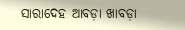ସାରାଦେହ ଆବଡ଼ା ଖାବଡ଼ା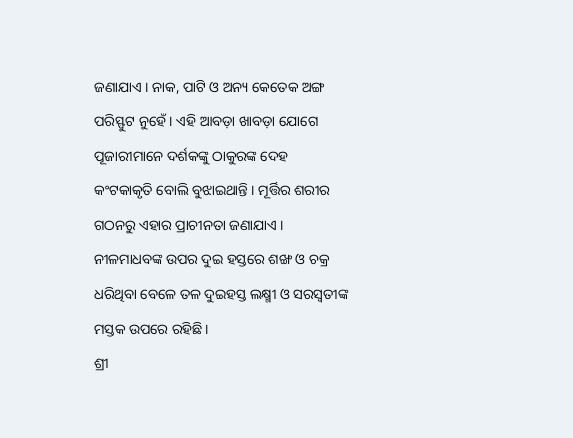ଜଣାଯାଏ । ନାକ, ପାଟି ଓ ଅନ୍ୟ କେତେକ ଅଙ୍ଗ ପରିସ୍ଫୁଟ ନୁହେଁ । ଏହି ଆବଡ଼ା ଖାବଡ଼ା ଯୋଗେ ପୂଜାରୀମାନେ ଦର୍ଶକଙ୍କୁ ଠାକୁରଙ୍କ ଦେହ କଂଟକାକୃତି ବୋଲି ବୁଝାଇଥାନ୍ତି । ମୂର୍ତ୍ତିର ଶରୀର ଗଠନରୁ ଏହାର ପ୍ରାଚୀନତା ଜଣାଯାଏ । ନୀଳମାଧବଙ୍କ ଉପର ଦୁଇ ହସ୍ତରେ ଶଙ୍ଖ ଓ ଚକ୍ର ଧରିଥିବା ବେଳେ ତଳ ଦୁଇହସ୍ତ ଲକ୍ଷ୍ମୀ ଓ ସରସ୍ୱତୀଙ୍କ ମସ୍ତକ ଉପରେ ରହିଛି ।
ଶ୍ରୀ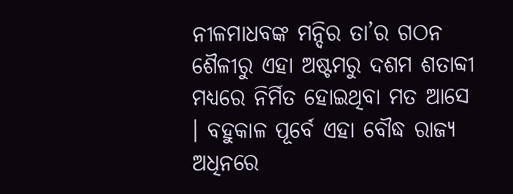ନୀଳମାଧବଙ୍କ ମନ୍ଦିର ତା’ର ଗଠନ ଶୈଳୀରୁ ଏହା ଅଷ୍ଟମରୁ ଦଶମ ଶତାବ୍ଦୀ ମଧ୍ୟରେ ନିର୍ମିତ ହୋଇଥିବା ମତ ଆସେ । ବହୁକାଳ ପୂର୍ବେ ଏହା ବୌଦ୍ଧ ରାଜ୍ୟ ଅଧିନରେ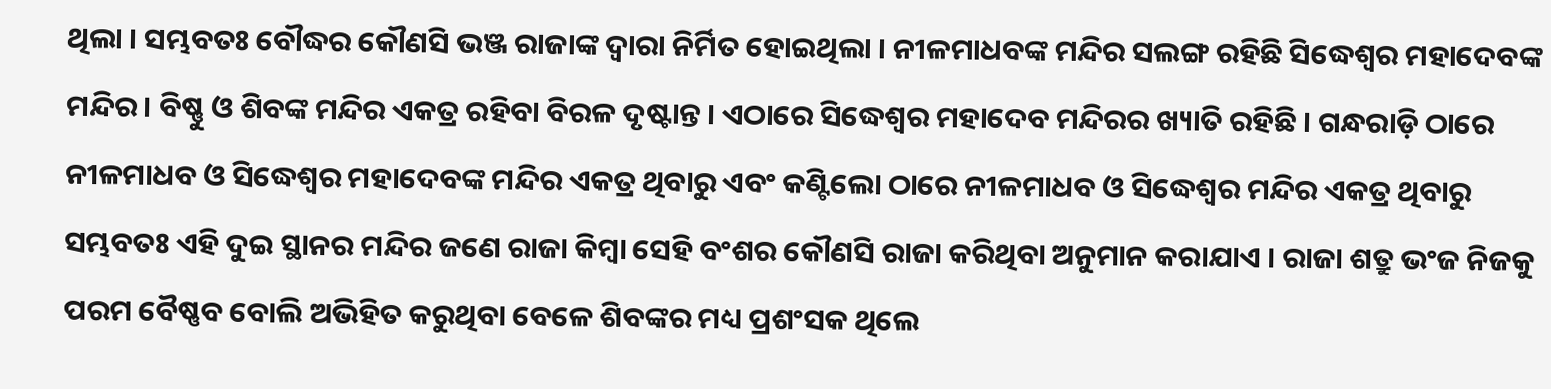ଥିଲା । ସମ୍ଭବତଃ ବୌଦ୍ଧର କୌଣସି ଭଞ୍ଜ ରାଜାଙ୍କ ଦ୍ୱାରା ନିର୍ମିତ ହୋଇଥିଲା । ନୀଳମାଧବଙ୍କ ମନ୍ଦିର ସଲଙ୍ଗ ରହିଛି ସିଦ୍ଧେଶ୍ୱର ମହାଦେବଙ୍କ ମନ୍ଦିର । ବିଷ୍ଣୁ ଓ ଶିବଙ୍କ ମନ୍ଦିର ଏକତ୍ର ରହିବା ବିରଳ ଦୃଷ୍ଟାନ୍ତ । ଏଠାରେ ସିଦ୍ଧେଶ୍ୱର ମହାଦେବ ମନ୍ଦିରର ଖ୍ୟାତି ରହିଛି । ଗନ୍ଧରାଡ଼ି ଠାରେ ନୀଳମାଧବ ଓ ସିଦ୍ଧେଶ୍ୱର ମହାଦେବଙ୍କ ମନ୍ଦିର ଏକତ୍ର ଥିବାରୁ ଏବଂ କଣ୍ଟିଲୋ ଠାରେ ନୀଳମାଧବ ଓ ସିଦ୍ଧେଶ୍ୱର ମନ୍ଦିର ଏକତ୍ର ଥିବାରୁ ସମ୍ଭବତଃ ଏହି ଦୁଇ ସ୍ଥାନର ମନ୍ଦିର ଜଣେ ରାଜା କିମ୍ବା ସେହି ବଂଶର କୌଣସି ରାଜା କରିଥିବା ଅନୁମାନ କରାଯାଏ । ରାଜା ଶତ୍ରୁ ଭଂଜ ନିଜକୁ ପରମ ବୈଷ୍ଣବ ବୋଲି ଅଭିହିତ କରୁଥିବା ବେଳେ ଶିବଙ୍କର ମଧ୍ୟ ପ୍ରଶଂସକ ଥିଲେ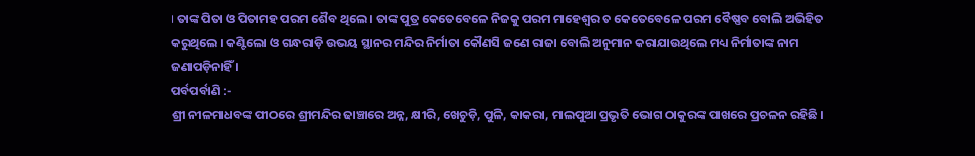। ତାଙ୍କ ପିତା ଓ ପିତାମହ ପରମ ଶୈବ ଥିଲେ । ତାଙ୍କ ପୁତ୍ର କେତେବେଳେ ନିଜକୁ ପରମ ମାହେଶ୍ୱର ତ କେତେବେଳେ ପରମ ବୈଷ୍ଣବ ବୋଲି ଅଭିହିତ କରୁଥିଲେ । କଣ୍ଟିଲୋ ଓ ଗନ୍ଧରାଡ଼ି ଉଭୟ ସ୍ଥାନର ମନ୍ଦିର ନିର୍ମାତା କୌଣସି ଜଣେ ରାଜା ବୋଲି ଅନୁମାନ କରାଯାଉଥିଲେ ମଧ୍ୟ ନିର୍ମାତାଙ୍କ ନାମ ଜଣାପଡ଼ିନାହିଁ ।
ପର୍ବପର୍ବାଣି :-
ଶ୍ରୀ ନୀଳମାଧବଙ୍କ ପୀଠରେ ଶ୍ରୀମନ୍ଦିର ଢାଞ୍ଚାରେ ଅନ୍ନ, କ୍ଷୀରି, ଖେଚୁଡ଼ି, ପୁଳି, କାକରା, ମାଲପୁଆ ପ୍ରଭୃତି ଭୋଗ ଠାକୁରଙ୍କ ପାଖରେ ପ୍ରଚଳନ ରହିଛି ।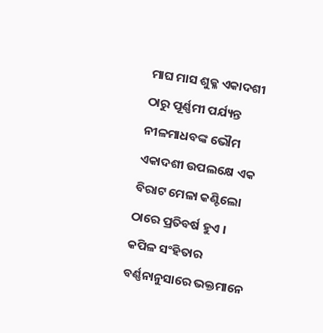ମାଘ ମାସ ଶୁକ୍ଳ ଏକାଦଶୀ ଠାରୁ ପୂର୍ଣ୍ଣମୀ ପର୍ଯ୍ୟନ୍ତ ନୀଳମାଧବଙ୍କ ଭୌମ ଏକାଦଶୀ ଉପଲକ୍ଷେ ଏକ ବିରାଟ ମେଳା କଣ୍ଟିଲୋ ଠାରେ ପ୍ରତିବର୍ଷ ହୁଏ । କପିଳ ସଂହିତାର ବର୍ଣ୍ଣନାନୁସାରେ ଭକ୍ତମାନେ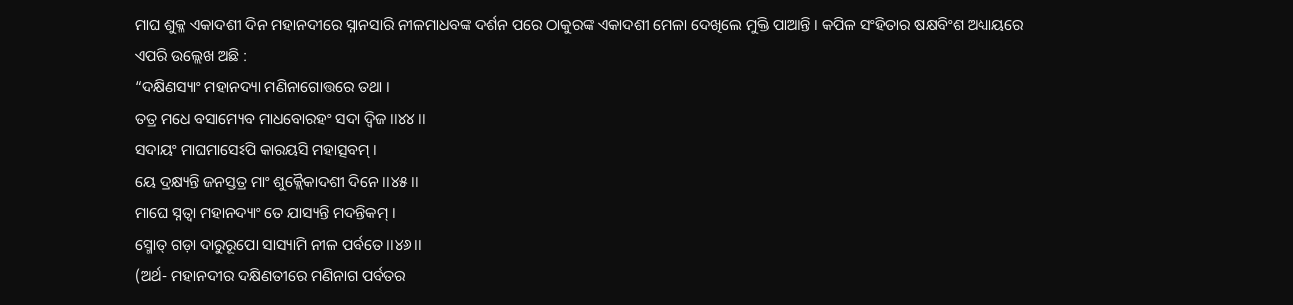ମାଘ ଶୁକ୍ଳ ଏକାଦଶୀ ଦିନ ମହାନଦୀରେ ସ୍ନାନସାରି ନୀଳମାଧବଙ୍କ ଦର୍ଶନ ପରେ ଠାକୁରଙ୍କ ଏକାଦଶୀ ମେଳା ଦେଖିଲେ ମୁକ୍ତି ପାଆନ୍ତି । କପିଳ ସଂହିତାର ଷକ୍ଷବିଂଶ ଅଧ୍ୟାୟରେ ଏପରି ଉଲ୍ଲେଖ ଅଛି :
“ଦକ୍ଷିଣସ୍ୟାଂ ମହାନଦ୍ୟା ମଣିନାଗୋତ୍ତରେ ତଥା ।
ତତ୍ର ମଧେ ବସାମ୍ୟେବ ମାଧବୋରହଂ ସଦା ଦ୍ୱିଜ ।।୪୪।।
ସଦାୟଂ ମାଘମାସେଽପି କାରୟସି ମହାତ୍ସବମ୍ ।
ୟେ ଦ୍ରକ୍ଷ୍ୟନ୍ତି ଜନସ୍ତତ୍ର ମାଂ ଶୁକ୍ଲୈକାଦଶୀ ଦିନେ ।।୪୫।।
ମାଘେ ସ୍ନତ୍ୱା ମହାନଦ୍ୟାଂ ତେ ଯାସ୍ୟନ୍ତି ମଦନ୍ତିକମ୍ ।
ସ୍ମୋତ୍ ଗଡ଼ା ଦାରୁରୂପୋ ସାସ୍ୟାମି ନୀଳ ପର୍ବତେ ।।୪୬।।
(ଅର୍ଥ- ମହାନଦୀର ଦକ୍ଷିଣତୀରେ ମଣିନାଗ ପର୍ବତର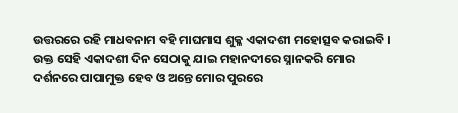ଉତ୍ତରରେ ରହି ମାଧବନାମ ବହି ମାଘମାସ ଶୁକ୍ଳ ଏକାଦଶୀ ମହୋତ୍ସବ କରାଇବି । ଉକ୍ତ ସେହି ଏକାଦଶୀ ଦିନ ସେଠାକୁ ଯାଇ ମହାନଦୀରେ ସ୍ନାନକରି ମୋର ଦର୍ଶନରେ ପାପାମୁକ୍ତ ହେବ ଓ ଅନ୍ତେ ମୋର ପୁରରେ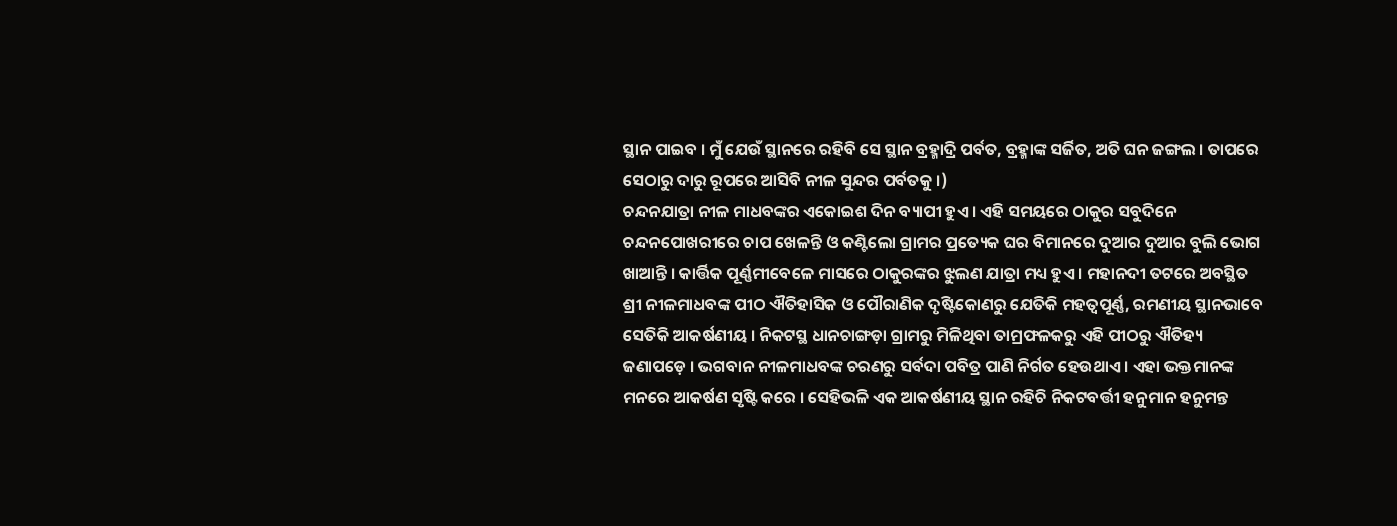ସ୍ଥାନ ପାଇବ । ମୁଁ ଯେଉଁ ସ୍ଥାନରେ ରହିବି ସେ ସ୍ଥାନ ବ୍ରହ୍ମାଦ୍ରି ପର୍ବତ, ବ୍ରହ୍ମାଙ୍କ ସର୍ଜିତ, ଅତି ଘନ ଜଙ୍ଗଲ । ତାପରେ ସେଠାରୁ ଦାରୁ ରୂପରେ ଆସିବି ନୀଳ ସୁନ୍ଦର ପର୍ବତକୁ ।)
ଚନ୍ଦନଯାତ୍ରା ନୀଳ ମାଧବଙ୍କର ଏକୋଇଶ ଦିନ ବ୍ୟାପୀ ହୁଏ । ଏହି ସମୟରେ ଠାକୁର ସବୁଦିନେ ଚନ୍ଦନପୋଖରୀରେ ଚାପ ଖେଳନ୍ତି ଓ କଣ୍ଟିଲୋ ଗ୍ରାମର ପ୍ରତ୍ୟେକ ଘର ବିମାନରେ ଦୁଆର ଦୁଆର ବୁଲି ଭୋଗ ଖାଆନ୍ତି । କାର୍ତ୍ତିକ ପୂର୍ଣ୍ଣମୀବେଳେ ମାସରେ ଠାକୁରଙ୍କର ଝୁଲଣ ଯାତ୍ରା ମଧ୍ୟ ହୁଏ । ମହାନଦୀ ତଟରେ ଅବସ୍ଥିତ ଶ୍ରୀ ନୀଳମାଧବଙ୍କ ପୀଠ ଐତିହାସିକ ଓ ପୌରାଣିକ ଦୃଷ୍ଟିକୋଣରୁ ଯେତିକି ମହତ୍ୱପୂର୍ଣ୍ଣ, ରମଣୀୟ ସ୍ଥାନଭାବେ ସେତିକି ଆକର୍ଷଣୀୟ । ନିକଟସ୍ଥ ଧାନଚାଙ୍ଗଡ଼ା ଗ୍ରାମରୁ ମିଳିଥିବା ତାମ୍ରଫଳକରୁ ଏହି ପୀଠରୁ ଐତିହ୍ୟ ଜଣାପଡ଼େ । ଭଗବାନ ନୀଳମାଧବଙ୍କ ଚରଣରୁ ସର୍ବଦା ପବିତ୍ର ପାଣି ନିର୍ଗତ ହେଉଥାଏ । ଏହା ଭକ୍ତମାନଙ୍କ ମନରେ ଆକର୍ଷଣ ସୃଷ୍ଟି କରେ । ସେହିଭଳି ଏକ ଆକର୍ଷଣୀୟ ସ୍ଥାନ ରହିଚି ନିକଟବର୍ତ୍ତୀ ହନୁମାନ ହନୁମନ୍ତ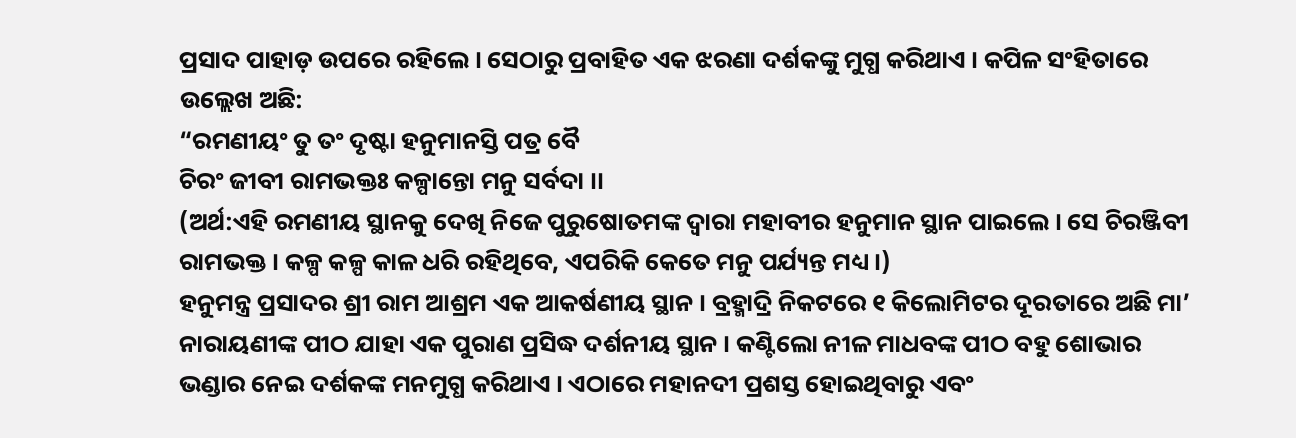ପ୍ରସାଦ ପାହାଡ଼ ଉପରେ ରହିଲେ । ସେଠାରୁ ପ୍ରବାହିତ ଏକ ଝରଣା ଦର୍ଶକଙ୍କୁ ମୁଗ୍ଧ କରିଥାଏ । କପିଳ ସଂହିତାରେ ଉଲ୍ଲେଖ ଅଛି:
“ରମଣୀୟଂ ତୁ ତଂ ଦୃଷ୍ଟା ହନୁମାନସ୍ତି ପତ୍ର ବୈ
ଚିରଂ ଜୀବୀ ରାମଭକ୍ତଃ କଳ୍ପାନ୍ତୋ ମନୁ ସର୍ବଦା ।।
(ଅର୍ଥ:ଏହି ରମଣୀୟ ସ୍ଥାନକୁ ଦେଖି ନିଜେ ପୁରୁଷୋତମଙ୍କ ଦ୍ୱାରା ମହାବୀର ହନୁମାନ ସ୍ଥାନ ପାଇଲେ । ସେ ଚିରଞ୍ଜିବୀ ରାମଭକ୍ତ । କଳ୍ପ କଳ୍ପ କାଳ ଧରି ରହିଥିବେ, ଏପରିକି କେତେ ମନୁ ପର୍ଯ୍ୟନ୍ତ ମଧ୍ୟ ।)
ହନୁମନ୍ତ୍ର ପ୍ରସାଦର ଶ୍ରୀ ରାମ ଆଶ୍ରମ ଏକ ଆକର୍ଷଣୀୟ ସ୍ଥାନ । ବ୍ରହ୍ମାଦ୍ରି ନିକଟରେ ୧ କିଲୋମିଟର ଦୂରତାରେ ଅଛି ମା’ ନାରାୟଣୀଙ୍କ ପୀଠ ଯାହା ଏକ ପୁରାଣ ପ୍ରସିଦ୍ଧ ଦର୍ଶନୀୟ ସ୍ଥାନ । କଣ୍ଟିଲୋ ନୀଳ ମାଧବଙ୍କ ପୀଠ ବହୁ ଶୋଭାର ଭଣ୍ଡାର ନେଇ ଦର୍ଶକଙ୍କ ମନମୁଗ୍ଧ କରିଥାଏ । ଏଠାରେ ମହାନଦୀ ପ୍ରଶସ୍ତ ହୋଇଥିବାରୁ ଏବଂ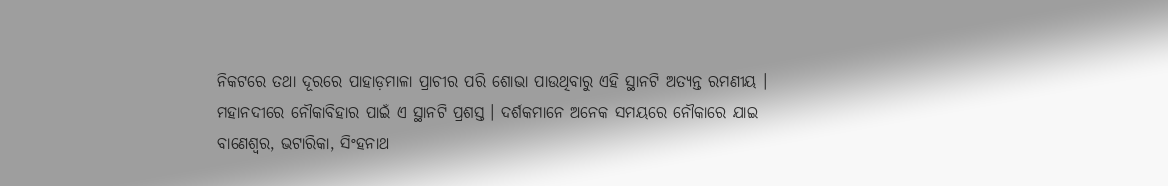ନିକଟରେ ତଥା ଦୂରରେ ପାହାଡ଼ମାଳା ପ୍ରାଚୀର ପରି ଶୋଭା ପାଉଥିବାରୁ ଏହି ସ୍ଥାନଟି ଅତ୍ୟନ୍ତ ରମଣୀୟ । ମହାନଦୀରେ ନୌକାବିହାର ପାଇଁ ଏ ସ୍ଥାନଟି ପ୍ରଶସ୍ତ । ଦର୍ଶକମାନେ ଅନେକ ସମୟରେ ନୌକାରେ ଯାଇ ବାଣେଶ୍ୱର, ଭଟାରିକା, ସିଂହନାଥ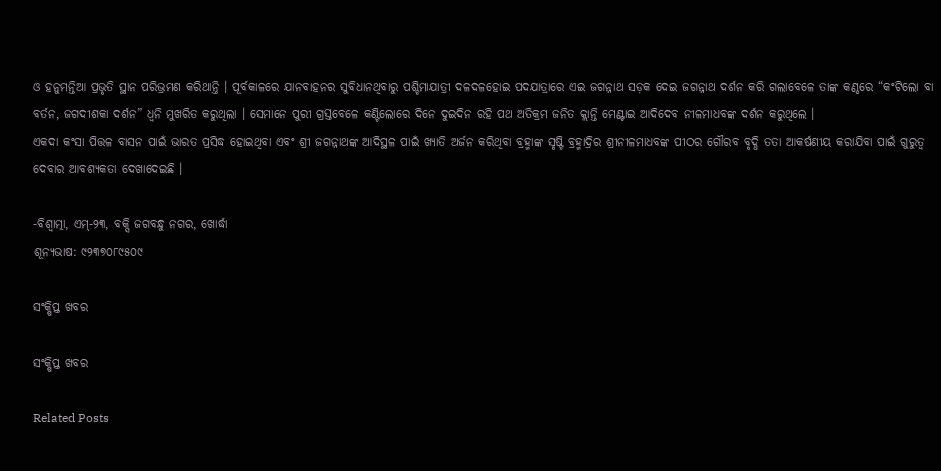ଓ ହନୁମନ୍ତିଆ ପ୍ରଭୃତି ସ୍ଥାନ ପରିଭ୍ରମଣ କରିଥାନ୍ତି । ପୂର୍ବକାଳରେ ଯାନବାହନର ସୁବିଧାନଥିବାରୁ ପଶ୍ଚିମାଯାତ୍ରୀ ଦଳଦଳହୋଇ ପଦଯାତ୍ରାରେ ଏଇ ଜଗନ୍ନାଥ ସଡ଼କ ଦେଇ ଜଗନ୍ନାଥ ଦର୍ଶନ କରି ଗଲାବେଳେ ତାଙ୍କ କଣ୍ଠରେ “କଂଟିଲୋ ବା ବର୍ତନ, ଜଗଦୀଶକା ଦର୍ଶନ” ଧ୍ୱନି ମୁଖରିତ କରୁଥିଲା । ସେମାନେ ପୁରୀ ଗ୍ରସ୍ତବେଳେ କଣ୍ଟିଲୋରେ ଦିନେ ଦୁଇଦିନ ରହି ପଥ ଅତିକ୍ରମ ଜନିତ କ୍ଲାନ୍ତି ମେଣ୍ଟାଇ ଆଦିଦେବ ନୀଳମାଧବଙ୍କ ଦର୍ଶନ କରୁଥିଲେ ।
ଏକଦା କଂସା ପିତ୍ତଳ ବାସନ ପାଇଁ ଭାରତ ପ୍ରସିଦ୍ଧ ହୋଇଥିବା ଏବଂ ଶ୍ରୀ ଜଗନ୍ନାଥଙ୍କ ଆଦିସ୍ଥଳ ପାଇଁ ଖ୍ୟାତି ଅର୍ଜନ କରିଥିବା ବ୍ରହ୍ମାଙ୍କ ସୃଷ୍ଟି ବ୍ରହ୍ମାଦ୍ରିର ଶ୍ରୀନୀଳମାଧବଙ୍କ ପୀଠର ଗୌରବ ବୃଦ୍ଧି ତତା ଆକର୍ଷଣୀୟ କରାଯିବା ପାଇଁ ଗୁରୁତ୍ୱ ଦେବାର ଆବଶ୍ୟକତା ଦେଖାଦେଇଛି ।

-ବିଶ୍ୱାତ୍ମା, ଏମ୍‌-୨୩, ବକ୍ସି ଜଗବନ୍ଧୁ ନଗର, ଖୋର୍ଦ୍ଧା
ଶୂନ୍ୟଭାଷ: ୯୨୩୭୦୮୯୫୦୯

ସଂକ୍ଷିପ୍ତ ଖବର

ସଂକ୍ଷିପ୍ତ ଖବର

Related Posts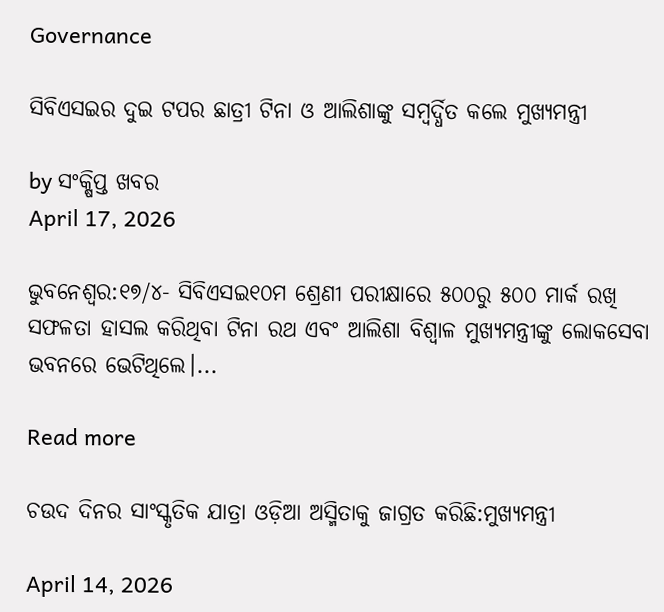Governance

ସିବିଏସଇର ଦୁଇ ଟପର ଛାତ୍ରୀ ଟିନା ଓ ଆଲିଶାଙ୍କୁ ସମ୍ବର୍ଦ୍ଧିତ କଲେ ମୁଖ୍ୟମନ୍ତ୍ରୀ

by ସଂକ୍ଷିପ୍ତ ଖବର
April 17, 2026

ଭୁବନେଶ୍ୱର:୧୭/୪- ସିବିଏସଇ୧୦ମ ଶ୍ରେଣୀ ପରୀକ୍ଷାରେ ୫୦୦ରୁ ୫୦୦ ମାର୍କ ରଖି ସଫଳତା ହାସଲ କରିଥିବା ଟିନା ରଥ ଏବଂ ଆଲିଶା ବିଶ୍ୱାଳ ମୁଖ୍ୟମନ୍ତ୍ରୀଙ୍କୁ ଲୋକସେବା ଭବନରେ ଭେଟିଥିଲେ।...

Read more

ଚଉଦ ଦିନର ସାଂସ୍କୃତିକ ଯାତ୍ରା ଓଡ଼ିଆ ଅସ୍ମିତାକୁ ଜାଗ୍ରତ କରିଛି:ମୁଖ୍ୟମନ୍ତ୍ରୀ

April 14, 2026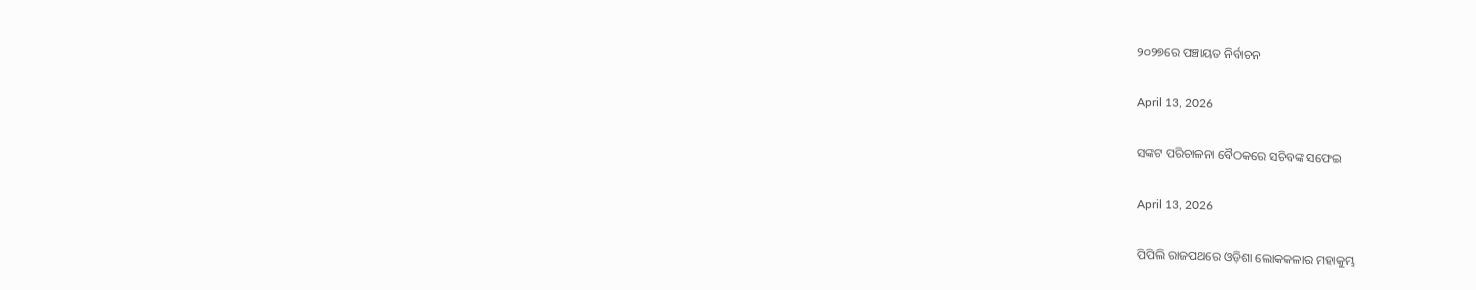୨୦୨୭ରେ ପଞ୍ଚାୟତ ନିର୍ବାଚନ

April 13, 2026

ସଙ୍କଟ ପରିଚାଳନା ବୈଠକରେ ସଚିବଙ୍କ ସଫେଇ

April 13, 2026

ପିପିଲି ରାଜପଥରେ ଓଡ଼ିଶା ଲୋକକଳାର ମହାକୁମ୍ଭ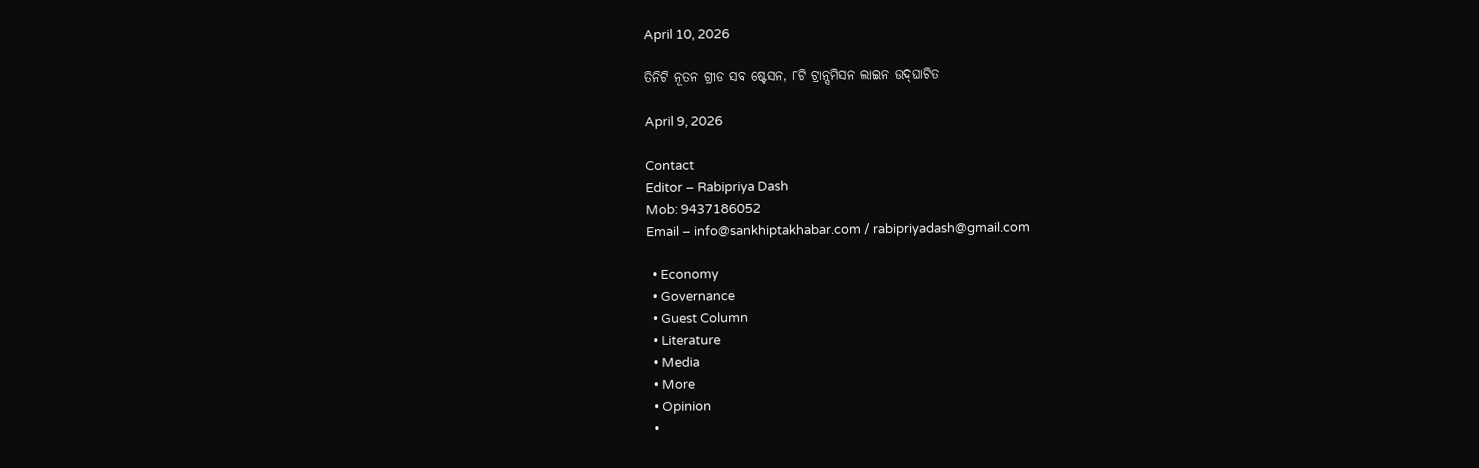April 10, 2026

ତିନିଟି ନୂତନ ଗ୍ରୀଡ ସବ ଷ୍ଟେସନ, ୮ଟି ଟ୍ରାନ୍ସମିସନ ଲାଇନ ଉଦ୍‌ଘାଟିତ

April 9, 2026

Contact
Editor – Rabipriya Dash
Mob: 9437186052
Email – info@sankhiptakhabar.com / rabipriyadash@gmail.com

  • Economy
  • Governance
  • Guest Column
  • Literature
  • Media
  • More
  • Opinion
  •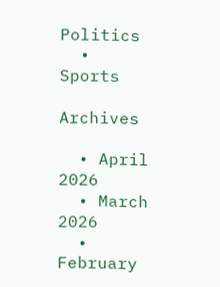Politics
  • Sports

Archives

  • April 2026
  • March 2026
  • February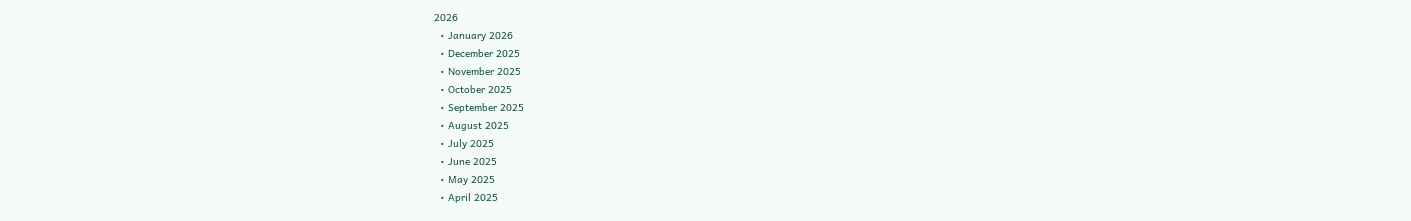2026
  • January 2026
  • December 2025
  • November 2025
  • October 2025
  • September 2025
  • August 2025
  • July 2025
  • June 2025
  • May 2025
  • April 2025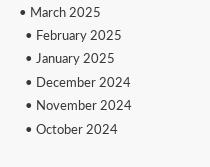• March 2025
  • February 2025
  • January 2025
  • December 2024
  • November 2024
  • October 2024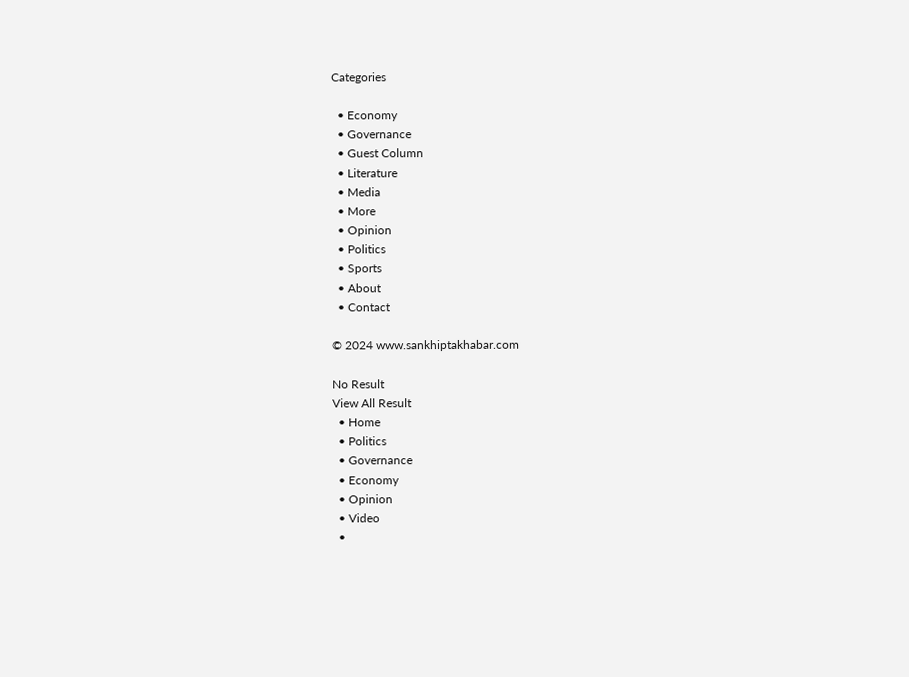Categories

  • Economy
  • Governance
  • Guest Column
  • Literature
  • Media
  • More
  • Opinion
  • Politics
  • Sports
  • About
  • Contact

© 2024 www.sankhiptakhabar.com

No Result
View All Result
  • Home
  • Politics
  • Governance
  • Economy
  • Opinion
  • Video
  •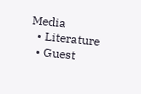Media
  • Literature
  • Guest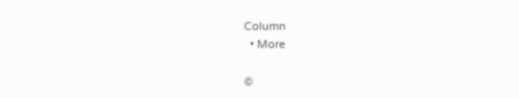Column
  • More

©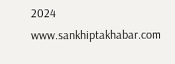2024 www.sankhiptakhabar.com